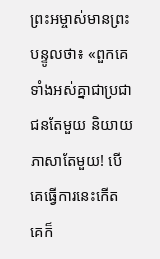ព្រះអម្ចាស់មានព្រះបន្ទូលថា៖ «ពួកគេទាំងអស់គ្នាជាប្រជាជនតែមួយ និយាយភាសាតែមួយ! បើគេធ្វើការនេះកើត គេក៏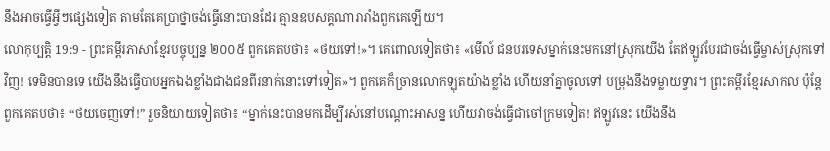នឹងអាចធ្វើអ្វីៗផ្សេងទៀត តាមតែគេប្រាថ្នាចង់ធ្វើនោះបានដែរ គ្មានឧបសគ្គណារារាំងពួកគេឡើយ។
លោកុប្បត្តិ 19:9 - ព្រះគម្ពីរភាសាខ្មែរបច្ចុប្បន្ន ២០០៥ ពួកគេតបថា៖ «ថយទៅ!»។ គេពោលទៀតថា៖ «មើល៍ ជនបរទេសម្នាក់នេះមកនៅស្រុកយើង តែឥឡូវបែរជាចង់ធ្វើម្ចាស់ស្រុកទៅវិញ! ទេមិនបានទេ យើងនឹងធ្វើបាបអ្នកឯងខ្លាំងជាងជនពីរនាក់នោះទៅទៀត»។ ពួកគេក៏ច្រានលោកឡុតយ៉ាងខ្លាំង ហើយនាំគ្នាចូលទៅ បម្រុងនឹងទម្លាយទ្វារ។ ព្រះគម្ពីរខ្មែរសាកល ប៉ុន្តែពួកគេតបថា៖ “ថយចេញទៅ!” រួចនិយាយទៀតថា៖ “ម្នាក់នេះបានមកដើម្បីរស់នៅបណ្ដោះអាសន្ន ហើយវាចង់ធ្វើជាចៅក្រមទៀត! ឥឡូវនេះ យើងនឹង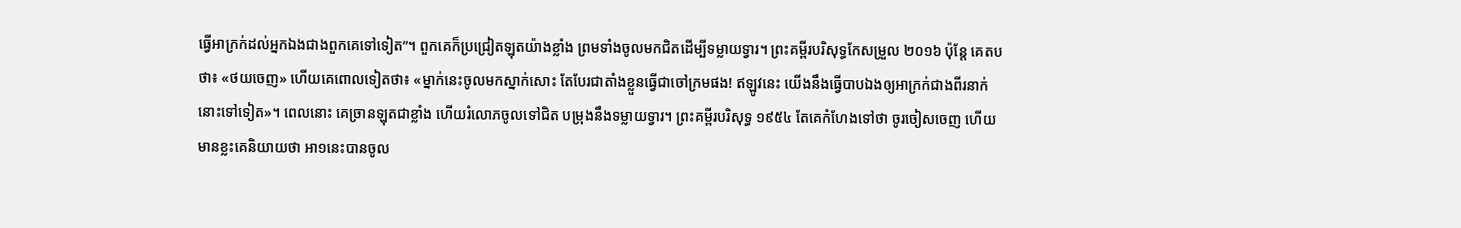ធ្វើអាក្រក់ដល់អ្នកឯងជាងពួកគេទៅទៀត”។ ពួកគេក៏ប្រជ្រៀតឡុតយ៉ាងខ្លាំង ព្រមទាំងចូលមកជិតដើម្បីទម្លាយទ្វារ។ ព្រះគម្ពីរបរិសុទ្ធកែសម្រួល ២០១៦ ប៉ុន្ដែ គេតបថា៖ «ថយចេញ» ហើយគេពោលទៀតថា៖ «ម្នាក់នេះចូលមកស្នាក់សោះ តែបែរជាតាំងខ្លួនធ្វើជាចៅក្រមផង! ឥឡូវនេះ យើងនឹងធ្វើបាបឯងឲ្យអាក្រក់ជាងពីរនាក់នោះទៅទៀត»។ ពេលនោះ គេច្រានឡុតជាខ្លាំង ហើយរំលោភចូលទៅជិត បម្រុងនឹងទម្លាយទ្វារ។ ព្រះគម្ពីរបរិសុទ្ធ ១៩៥៤ តែគេកំហែងទៅថា ចូរចៀសចេញ ហើយមានខ្លះគេនិយាយថា អា១នេះបានចូល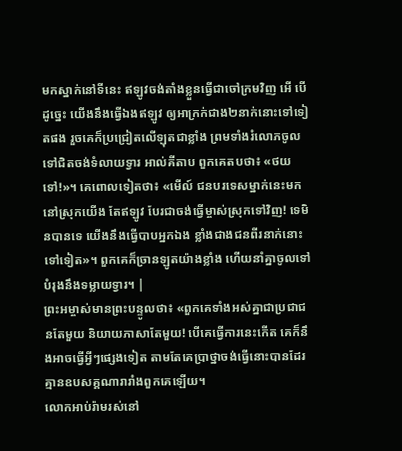មកស្នាក់នៅទីនេះ ឥឡូវចង់តាំងខ្លួនធ្វើជាចៅក្រមវិញ អើ បើដូច្នេះ យើងនឹងធ្វើឯងឥឡូវ ឲ្យអាក្រក់ជាង២នាក់នោះទៅទៀតផង រួចគេក៏ប្រជ្រៀតលើឡុតជាខ្លាំង ព្រមទាំងរំលោភចូលទៅជិតចង់ទំលាយទ្វារ អាល់គីតាប ពួកគេតបថា៖ «ថយទៅ!»។ គេពោលទៀតថា៖ «មើល៍ ជនបរទេសម្នាក់នេះមកនៅស្រុកយើង តែឥឡូវ បែរជាចង់ធ្វើម្ចាស់ស្រុកទៅវិញ! ទេមិនបានទេ យើងនឹងធ្វើបាបអ្នកឯង ខ្លាំងជាងជនពីរនាក់នោះទៅទៀត»។ ពួកគេក៏ច្រានឡូតយ៉ាងខ្លាំង ហើយនាំគ្នាចូលទៅ បំរុងនឹងទម្លាយទ្វារ។ |
ព្រះអម្ចាស់មានព្រះបន្ទូលថា៖ «ពួកគេទាំងអស់គ្នាជាប្រជាជនតែមួយ និយាយភាសាតែមួយ! បើគេធ្វើការនេះកើត គេក៏នឹងអាចធ្វើអ្វីៗផ្សេងទៀត តាមតែគេប្រាថ្នាចង់ធ្វើនោះបានដែរ គ្មានឧបសគ្គណារារាំងពួកគេឡើយ។
លោកអាប់រ៉ាមរស់នៅ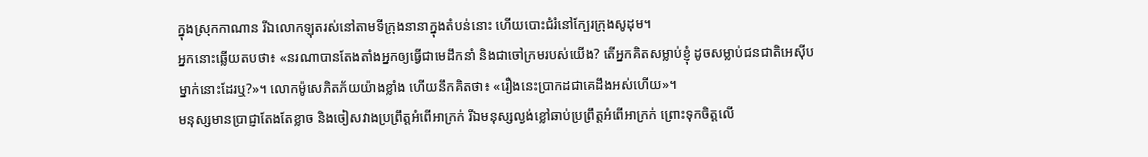ក្នុងស្រុកកាណាន រីឯលោកឡុតរស់នៅតាមទីក្រុងនានាក្នុងតំបន់នោះ ហើយបោះជំរំនៅក្បែរក្រុងសូដុម។
អ្នកនោះឆ្លើយតបថា៖ «នរណាបានតែងតាំងអ្នកឲ្យធ្វើជាមេដឹកនាំ និងជាចៅក្រមរបស់យើង? តើអ្នកគិតសម្លាប់ខ្ញុំ ដូចសម្លាប់ជនជាតិអេស៊ីបម្នាក់នោះដែរឬ?»។ លោកម៉ូសេភិតភ័យយ៉ាងខ្លាំង ហើយនឹកគិតថា៖ «រឿងនេះប្រាកដជាគេដឹងអស់ហើយ»។
មនុស្សមានប្រាជ្ញាតែងតែខ្លាច និងចៀសវាងប្រព្រឹត្តអំពើអាក្រក់ រីឯមនុស្សល្ងង់ខ្លៅឆាប់ប្រព្រឹត្តអំពើអាក្រក់ ព្រោះទុកចិត្តលើ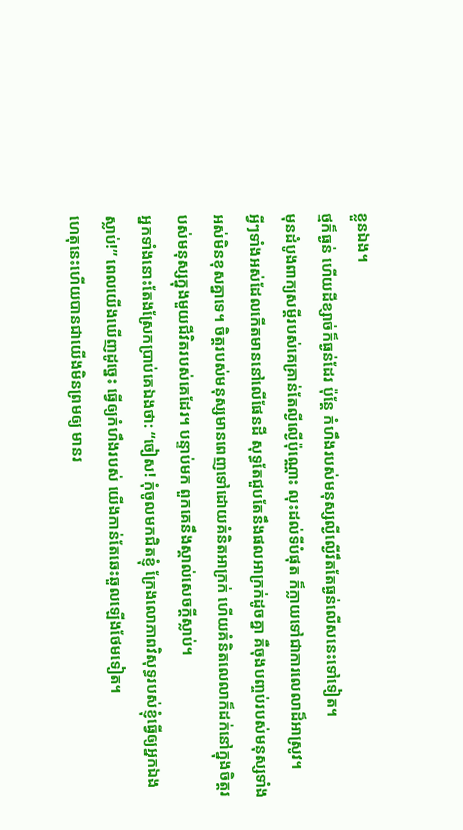ខ្លួនឯង។
ថ្មក៏ធ្ងន់ ហើយដីខ្សាច់ក៏ធ្ងន់ដែរ ប៉ុន្តែ កំហឹងរបស់មនុស្សល្ងីល្ងើរឹតតែធ្ងន់លើសនេះទៅទៀត។
មុនដំបូងពាក្យសម្ដីរបស់គេគ្រាន់តែល្ងីល្ងើប៉ុណ្ណោះ លុះដល់ទីបំផុត ក៏ក្លាយទៅជាការលេលាដ៏អាស្រូវ។
អ្វីៗទាំងអស់ដែលកើតមាននៅលើផែនដី សុទ្ធតែជួបតែនឹងផលអាក្រក់ដូចគ្នា គឺចុងបញ្ចប់របស់មនុស្សទាំងអស់មិនខុសគ្នាទេ។ ចិត្តរបស់មនុស្សមានពេញទៅដោយគំនិតអាក្រក់ ហើយគំនិតលេលាក៏ដក់នៅក្នុងចិត្តរបស់មនុស្សក្នុងមួយជីវិតរបស់គេដែរ។ បន្ទាប់មក ពួកគេនឹងស្គាល់សេចក្ដីស្លាប់។
អ្នកទាំងនោះតែងស្រែកប្រាប់គេឯងថា: “ចៀស! កុំចូលមកជិតខ្ញុំ ក្រែងលោភាពវិសុទ្ធរបស់ខ្ញុំធ្វើឲ្យអ្នកឯងស្លាប់!” ពេលយើងឃើញដូច្នេះ ធ្វើឲ្យកំហឹងរបស់ យើងកាន់តែឆេះឆួលឡើងថែមទៀត។
ហេតុនេះហើយបានជាយើងមិនព្រមឲ្យ មានរ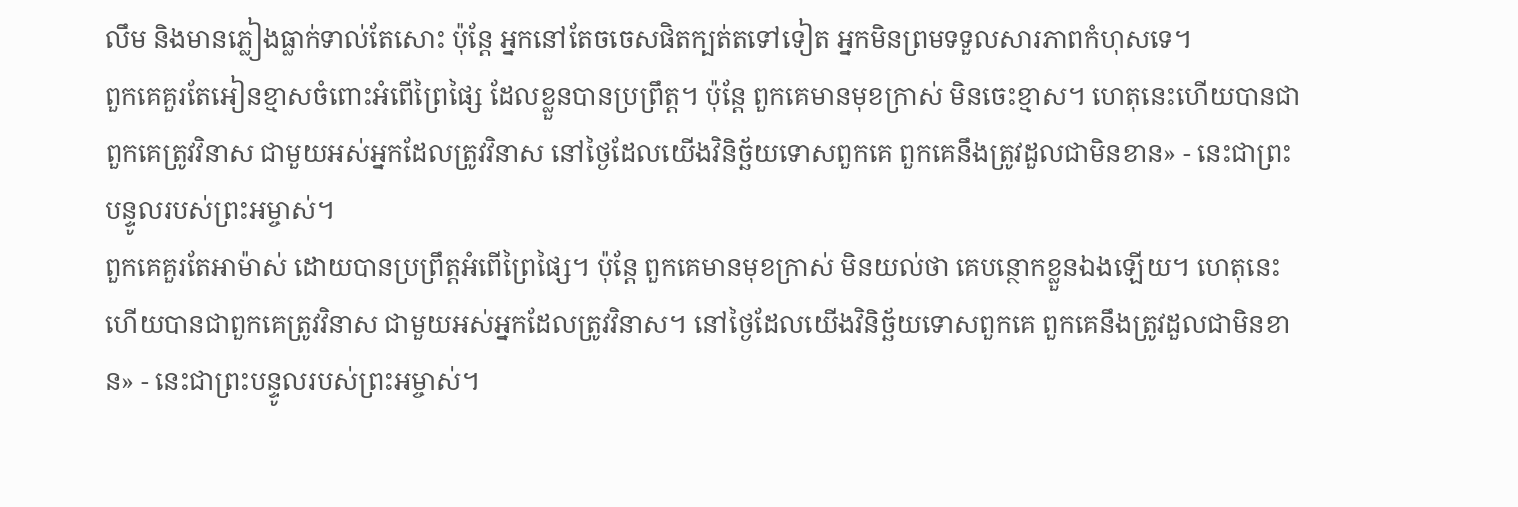លឹម និងមានភ្លៀងធ្លាក់ទាល់តែសោះ ប៉ុន្តែ អ្នកនៅតែចចេសផិតក្បត់តទៅទៀត អ្នកមិនព្រមទទួលសារភាពកំហុសទេ។
ពួកគេគួរតែអៀនខ្មាសចំពោះអំពើព្រៃផ្សៃ ដែលខ្លួនបានប្រព្រឹត្ត។ ប៉ុន្តែ ពួកគេមានមុខក្រាស់ មិនចេះខ្មាស។ ហេតុនេះហើយបានជាពួកគេត្រូវវិនាស ជាមួយអស់អ្នកដែលត្រូវវិនាស នៅថ្ងៃដែលយើងវិនិច្ឆ័យទោសពួកគេ ពួកគេនឹងត្រូវដួលជាមិនខាន» - នេះជាព្រះបន្ទូលរបស់ព្រះអម្ចាស់។
ពួកគេគួរតែអាម៉ាស់ ដោយបានប្រព្រឹត្តអំពើព្រៃផ្សៃ។ ប៉ុន្តែ ពួកគេមានមុខក្រាស់ មិនយល់ថា គេបន្ថោកខ្លួនឯងឡើយ។ ហេតុនេះហើយបានជាពួកគេត្រូវវិនាស ជាមួយអស់អ្នកដែលត្រូវវិនាស។ នៅថ្ងៃដែលយើងវិនិច្ឆ័យទោសពួកគេ ពួកគេនឹងត្រូវដួលជាមិនខាន» - នេះជាព្រះបន្ទូលរបស់ព្រះអម្ចាស់។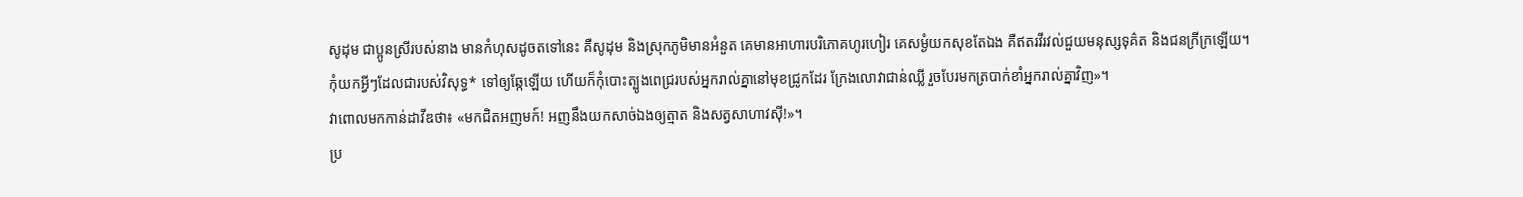សូដុម ជាប្អូនស្រីរបស់នាង មានកំហុសដូចតទៅនេះ គឺសូដុម និងស្រុកភូមិមានអំនួត គេមានអាហារបរិភោគហូរហៀរ គេសម្ងំយកសុខតែឯង គឺឥតរវីរវល់ជួយមនុស្សទុគ៌ត និងជនក្រីក្រឡើយ។
កុំយកអ្វីៗដែលជារបស់វិសុទ្ធ* ទៅឲ្យឆ្កែឡើយ ហើយក៏កុំបោះត្បូងពេជ្ររបស់អ្នករាល់គ្នានៅមុខជ្រូកដែរ ក្រែងលោវាជាន់ឈ្លី រួចបែរមកត្របាក់ខាំអ្នករាល់គ្នាវិញ»។
វាពោលមកកាន់ដាវីឌថា៖ «មកជិតអញមក៍! អញនឹងយកសាច់ឯងឲ្យត្មាត និងសត្វសាហាវស៊ី!»។
ប្រ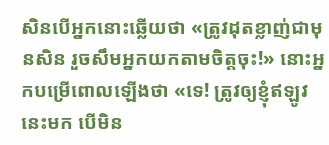សិនបើអ្នកនោះឆ្លើយថា «ត្រូវដុតខ្លាញ់ជាមុនសិន រួចសឹមអ្នកយកតាមចិត្តចុះ!» នោះអ្នកបម្រើពោលឡើងថា «ទេ! ត្រូវឲ្យខ្ញុំឥឡូវនេះមក បើមិន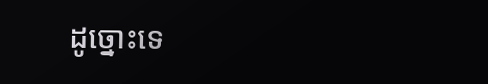ដូច្នោះទេ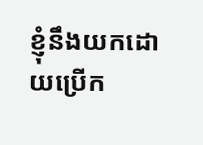ខ្ញុំនឹងយកដោយប្រើក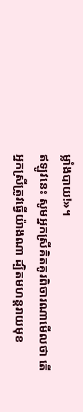ម្លាំងបាយ!»។
ឥឡូវនេះ សូមអ្នកស្រីគិតគូរពិចារណាមើលថា តើអ្នកស្រីត្រូវធ្វើយ៉ាងណា ដ្បិតមហន្តរាយមុខ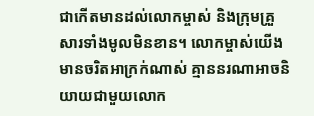ជាកើតមានដល់លោកម្ចាស់ និងក្រុមគ្រួសារទាំងមូលមិនខាន។ លោកម្ចាស់យើងមានចរិតអាក្រក់ណាស់ គ្មាននរណាអាចនិយាយជាមួយលោក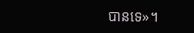បានទេ»។